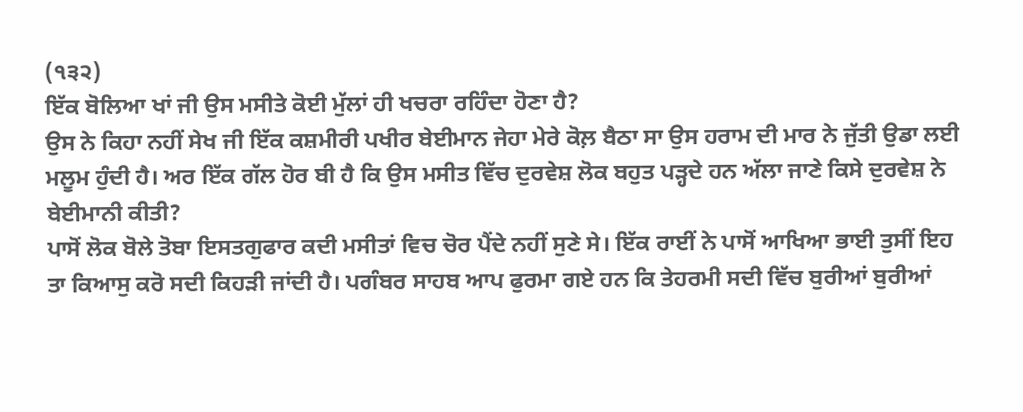(੧੩੨)
ਇੱਕ ਬੋਲਿਆ ਖਾਂ ਜੀ ਉਸ ਮਸੀਤੇ ਕੋਈ ਮੁੱਲਾਂ ਹੀ ਖਚਰਾ ਰਹਿੰਦਾ ਹੋਣਾ ਹੈ?
ਉਸ ਨੇ ਕਿਹਾ ਨਹੀਂ ਸੇਖ ਜੀ ਇੱਕ ਕਸ਼ਮੀਰੀ ਪਖੀਰ ਬੇਈਮਾਨ ਜੇਹਾ ਮੇਰੇ ਕੋਲ਼ ਬੈਠਾ ਸਾ ਉਸ ਹਰਾਮ ਦੀ ਮਾਰ ਨੇ ਜੁੱਤੀ ਉਡਾ ਲਈ ਮਲੂਮ ਹੁੰਦੀ ਹੈ। ਅਰ ਇੱਕ ਗੱਲ ਹੋਰ ਬੀ ਹੈ ਕਿ ਉਸ ਮਸੀਤ ਵਿੱਚ ਦੁਰਵੇਸ਼ ਲੋਕ ਬਹੁਤ ਪੜ੍ਹਦੇ ਹਨ ਅੱਲਾ ਜਾਣੇ ਕਿਸੇ ਦੁਰਵੇਸ਼ ਨੇ ਬੇਈਮਾਨੀ ਕੀਤੀ?
ਪਾਸੋਂ ਲੋਕ ਬੋਲੇ ਤੋਬਾ ਇਸਤਗੁਫਾਰ ਕਦੀ ਮਸੀਤਾਂ ਵਿਚ ਚੋਰ ਪੈਂਦੇ ਨਹੀਂ ਸੁਣੇ ਸੇ। ਇੱਕ ਰਾਈਂ ਨੇ ਪਾਸੋਂ ਆਖਿਆ ਭਾਈ ਤੁਸੀਂ ਇਹ ਤਾ ਕਿਆਸੁ ਕਰੋ ਸਦੀ ਕਿਹੜੀ ਜਾਂਦੀ ਹੈ। ਪਗੰਬਰ ਸਾਹਬ ਆਪ ਫੁਰਮਾ ਗਏ ਹਨ ਕਿ ਤੇਹਰਮੀ ਸਦੀ ਵਿੱਚ ਬੁਰੀਆਂ ਬੁਰੀਆਂ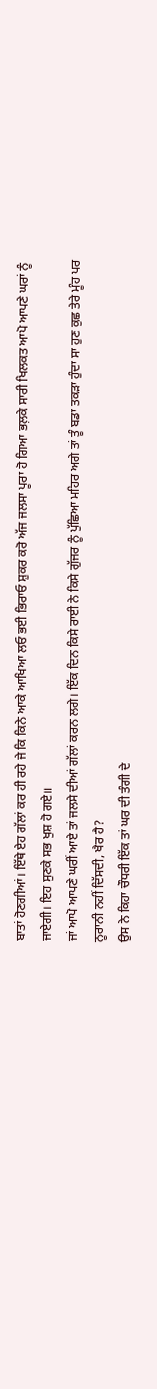ਬਾਤਾਂ ਹੋਣਗੀਆਂ। ਇੱਥੇ ਏਹ ਗੱਲਾਂ ਕਰ ਹੀ ਰਹੇ ਜੇ ਕਿ ਕਿਨੇ ਆਕੇ ਆਖਿਆ ਲਓ ਭਈ ਭਿਰਾਓ ਸ਼ੁਕਰ ਕਰੋ ਅੱਜ ਜਲਸਾ ਪੂਰਾ ਹੋ ਗਿਆ ਭਲ਼ਕੇ ਸਾਰੀ ਖਿਲਕਤ ਆਪੋ ਆਪਣੇ ਘਰਾਂ ਨੂੰ ਜਾਏਗੀ। ਇਹ ਸੁਣਕੇ ਸਭ ਖੁਸ਼ ਹੋ ਗਏ॥
ਜਾਂ ਆਪੋ ਆਪਣੇ ਘਰੀਂ ਆਏ ਤਾਂ ਜਲਸੇ ਦੀਆਂ ਗੱਲਾਂ ਕਰਨ ਲਗੇ। ਇੱਕ ਦਿਨ ਕਿਸੇ ਰਾਈ ਨੇ ਕਿਸੇ ਗੁੱਜਰ ਨੂੰ ਪੁੱਛਿਆ ਮਹਿਰ ਅਗੇ ਤਾਂ ਤੂੰ ਬਡਾ ਤਕੜਾ ਹੁੰਦਾ ਸਾ ਹੁਣ ਕੁਛ ਤੇਰੇ ਮੂੰਹ ਪਰ ਨੂਰਾਨੀ ਨਹੀਂ ਦਿੱਸਦੀ, ਖੈਰ ਹੈ?
ਉਸ ਨੇ ਕਿਹਾ ਚੌਧਰੀ ਇੱਕ ਤਾਂ ਘਰ ਦੀ ਤੰਗੀ ਦੇ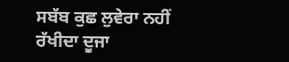ਸਬੱਬ ਕੁਛ ਲੁਵੇਰਾ ਨਹੀਂ ਰੱਖੀਦਾ ਦੂਜਾ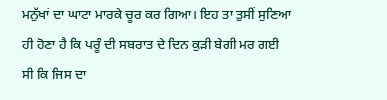ਮਨੁੱਖਾਂ ਦਾ ਘਾਟਾ ਮਾਰਕੇ ਚੂਰ ਕਰ ਗਿਆ। ਇਹ ਤਾ ਤੁਸੀਂ ਸੁਣਿਆ ਹੀ ਹੋਣਾ ਹੈ ਕਿ ਪਰੂੰ ਦੀ ਸਬਰਾਤ ਦੇ ਦਿਨ ਕੁੜੀ ਬੇਗੀ ਮਰ ਗਈ ਸੀ ਕਿ ਜਿਸ ਦਾ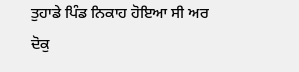ਤੁਹਾਡੇ ਪਿੰਡ ਨਿਕਾਹ ਹੋਇਆ ਸੀ ਅਰ ਦੋਕੁ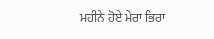ਮਹੀਨੇ ਹੋਏ ਮੇਰਾ ਭਿਰਾ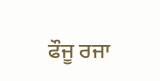ਫੌਜੂ ਰਜਾ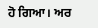ਹੋ ਗਿਆ। ਅਰ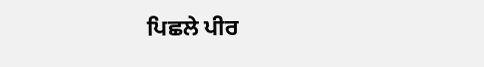ਪਿਛਲੇ ਪੀਰ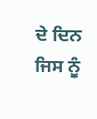ਦੇ ਦਿਨ ਜਿਸ ਨੂੰ